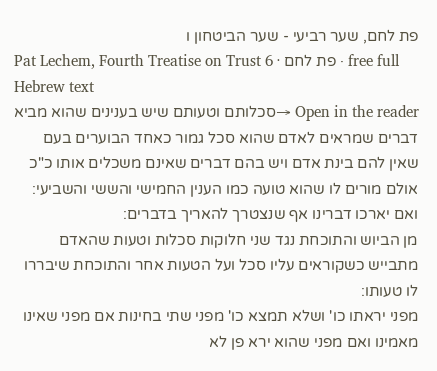פת לחם, שער רביעי - שער הביטחון ו
Pat Lechem, Fourth Treatise on Trust 6 · פת לחם · free full Hebrew text
Open in the reader →סכלותם וטעותם שיש בענינים שהוא מביא דברים שמראים לאדם שהוא סכל גמור כאחד הבוערים בעם שאין להם בינת אדם ויש בהם דברים שאינם משכלים אותו כ"כ אולם מורים לו שהוא טועה כמו הענין החמישי והששי והשביעי:
ואם יארכו דברינו אף שנצטרך להאריך בדברים:
מן הביוש והתוכחת נגד שני חלוקות סכלות וטעות שהאדם מתבייש כשקוראים עליו סכל ועל הטעות אחר והתוכחת שיבררו לו טעותו:
מפני יראתו כו' ושלא תמצא כו' מפני שתי בחינות אם מפני שאינו מאמינו ואם מפני שהוא ירא פן לא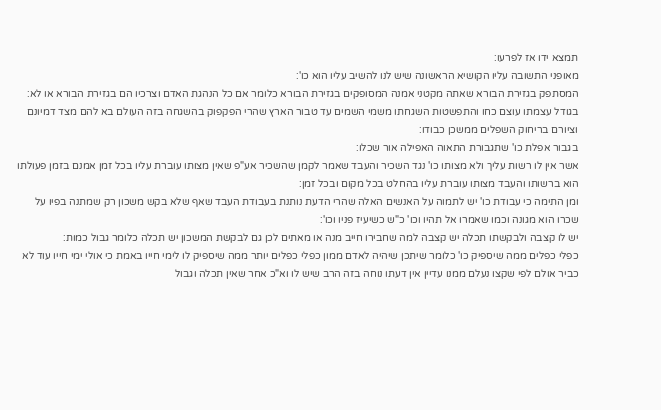תמצא ידו אז לפרעו:
מאופני התשובה עליו הקושיא הראשונה שיש לנו להשיב עליו הוא כו':
המסתפק בגזירת הבורא שאתה מקטני אמנה המסופקים בגזירת הבורא כלומר אם כל הנהגת האדם וצרכיו הם בגזירת הבורא או לא:
בגודל עצמתו עוצם כחו והתפשטות השגחתו משמי השמים עד טבור הארץ שהרי הפקפוק בהשגחה בזה העולם בא להם מצד דמיונם וציורם בריחוק השפלים ממשכן כבודו:
בגבור אפלת כו' שתגבורת התאוה האפילה אור שכלו:
אשר אין לו רשות עליך ולא מצותו כו' נגד השכיר והעבד שאמר לקמן שהשכיר אע"פ שאין מצותו עוברת עליו בכל זמן אמנם בזמן פעולתו הוא ברשותו והעבד מצותו עוברת עליו בהחלט בכל מקום ובכל זמן:
ומן התימה כי עבודת כו' יש לתמוה על האנשים האלה שהרי הדעת נותנת בעבודת העבד שאף שלא בקש משכון רק שמתנה בפיו על שכרו הוא מגונה וכמו שאמרו אל תהיו וכו' כ"ש כשיעיז פניו וכו':
יש לו קצבה ולבקשתו תכלה יש קצבה למה שחבירו חייב מנה או מאתים לכן גם לבקשת המשכון יש תכלה כלומר גבול כמות:
כפלי כפלים ממה שיספיק כו' כלומר שיתכן שיהיה לאדם ממון כפלי כפלים יותר ממה שיספיק לו לימי חייו באמת כי אולי ימי חייו עוד לא כביר אולם לפי שקצו נעלם ממנו עדיין אין דעתו נוחה בזה הרב שיש לו וא"כ אחר שאין תכלה וגבול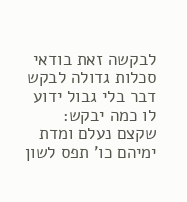לבקשה זאת בודאי סכלות גדולה לבקש דבר בלי גבול ידוע לו כמה יבקש:
שקצם נעלם ומדת ימיהם כו' תפס לשון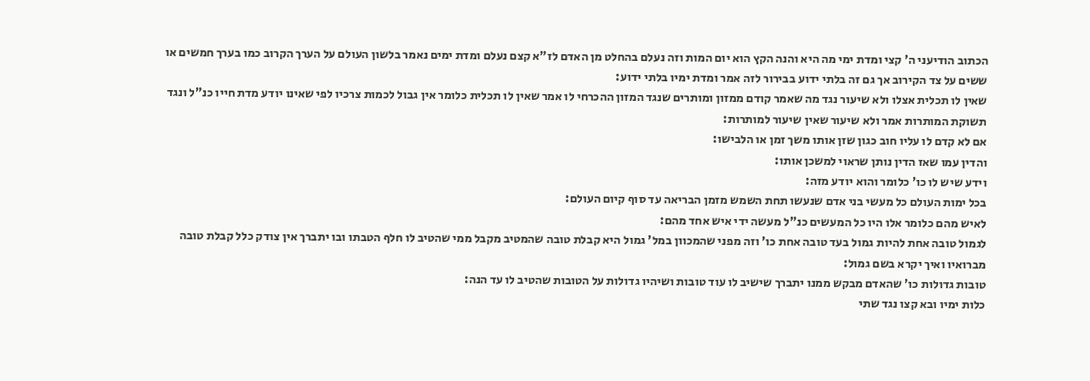הכתוב הודיעני ה' קצי ומדת ימי מה היא והנה הקץ הוא יום המות וזה נעלם בהחלט מן האדם לז"א קצם נעלם ומדת ימים נאמר בלשון העולם על הערך הקרוב כמו בערך חמשים או ששים על צד הקירוב אך גם זה בלתי ידוע בבירור לזה אמר ומדת ימיו בלתי ידוע:
שאין לו תכלית אצלו ולא שיעור נגד מה שאמר קודם ממזון ומותרים שנגד המזון ההכרחי לו אמר שאין לו תכלית כלומר אין גבול לכמות צרכיו לפי שאינו יודע מדת חייו כנ"ל ונגד תשוקת המותרות אמר ולא שיעור שאין שיעור למותרות:
אם לא קדם לו עליו חוב כגון שזן אותו משך זמן או הלבישו:
והדין עמו שאז הדין נותן שראוי למשכן אותו:
וידע שיש לו כו' כלומר והוא יודע מזה:
בכל ימות העולם כל מעשי בני אדם שנעשו תחת השמש מזמן הבריאה עד סוף קיום העולם:
לאיש מהם כלומר אלו היו כל המעשים כנ"ל מעשה ידי איש אחד מהם:
לגמול טובה אחת להיות גמול בעד טובה אחת כו' וזה מפני שהמכוון במל' גמול היא קבלת טובה שהמטיב מקבל ממי שהטיב לו חלף הטבתו ובו יתברך אין צודק כלל קבלת טובה מברואיו ואיך יקרא בשם גמול:
טובות גדולות כו' שהאדם מבקש ממנו יתברך שישיב לו עוד טובות ושיהיו גדולות על הטובות שהטיב לו עד הנה:
כלות ימיו ובא קצו נגד שתי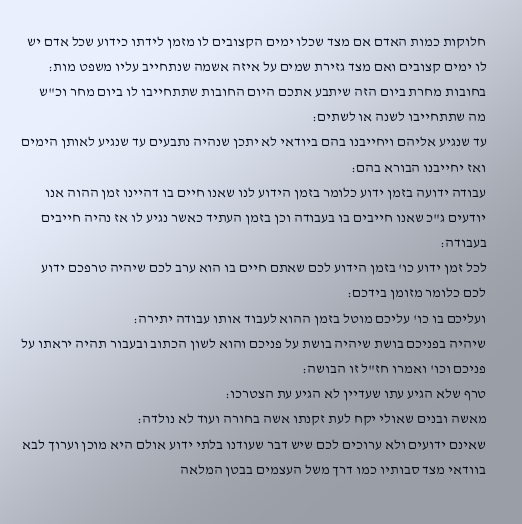חלוקות כמות האדם אם מצד שכלו ימים הקצובים לו מזמן לידתו כידוע שכל אדם יש לו ימים קצובים ואם מצד גזירת שמים על איזה אשמה שנתחייב עליו משפט מות:
בחובות מחרת ביום הזה שיתבע אתכם היום החובות שתתחייבו לו ביום מחר וכ"ש מה שתתחייבו לשנה או לשתים:
עד שנגיע אליהם ויחייבנו בהם ביודאי לא יתכן שנהיה נתבעים עד שנגיע לאותן הימים ואז יחייבנו הבורא בהם:
עבודה ידועה בזמן ידוע כלומר בזמן הידוע לנו שאנו חיים בו דהיינו זמן ההוה אנו יודעים ג"כ שאנו חייבים בו בעבודה וכן בזמן העתיד כאשר נגיע לו אז נהיה חייבים בעבודה:
לכל זמן ידוע כו' בזמן הידוע לכם שאתם חיים בו הוא ערב לכם שיהיה טרפכם ידוע לכם כלומר מזומן בידכם:
ועליכם בו כו' עליכם מוטל בזמן ההוא לעבוד אותו עבודה יתירה:
שיהיה בפניכם בושת שיהיה בושת על פניכם והוא לשון הכתוב ובעבור תהיה יראתו על פניכם וכו' ואמרו חז"ל זו הבושה:
טרף שלא הגיע עתו שעדיין לא הגיע עת הצטרכו:
מאשה ובנים שאולי יקח לעת זקנתו אשה בחורה ועוד לא נולדה:
שאינם ידועים ולא ערוכים לכם שיש דבר שעודנו בלתי ידוע אולם היא מוכן וערוך לבא בוודאי מצד סבותיו כמו דרך משל העצמים בבטן המלאה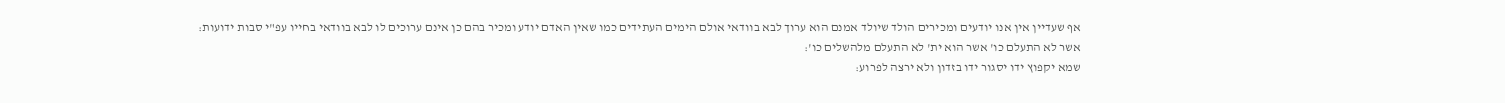אף שעדיין אין אנו יודעים ומכירים הולד שיולד אמנם הוא ערוך לבא בוודאי אולם הימים העתידים כמו שאין האדם יודע ומכיר בהם כן אינם ערוכים לו לבא בוודאי בחייו עפ"י סבות ידועות:
אשר לא התעלם כו' אשר הוא ית' לא התעלם מלהשלים כו':
שמא יקפוץ ידו יסגור ידו בזדון ולא ירצה לפרוע: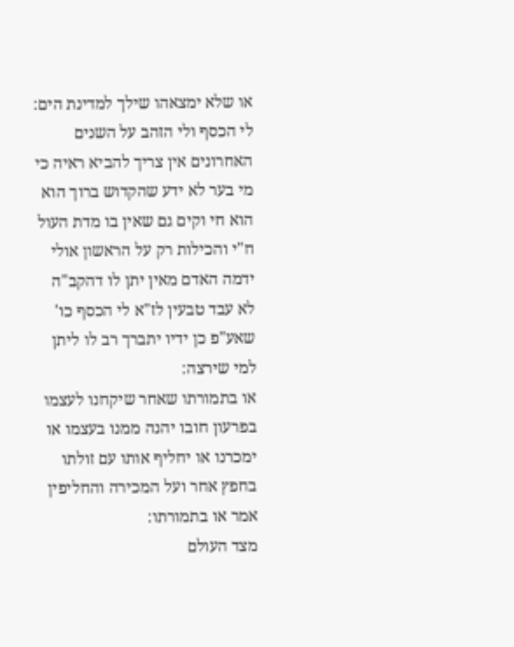או שלא ימצאהו שילך למדינת הים:
לי הכסף ולי הזהב על השנים האחרונים אין צריך להביא ראיה כי מי בער לא ידע שהקדוש ברוך הוא הוא חי וקים גם שאין בו מדת העול ח"י והכילות רק על הראשון אולי ידמה האדם מאין יתן לו דהקב"ה לא עבד טבעין לז"א לי הכסף כו' שאע"פ כן ידיו יתברך רב לו ליתן למי שירצה:
או בתמורתו שאחר שיקחנו לעצמו בפרעון חובו יהנה ממנו בעצמו או ימכרנו או יחליף אותו עם זולתו בחפץ אחר ועל המכירה והחליפין אמר או בתמורתו:
מצד העולם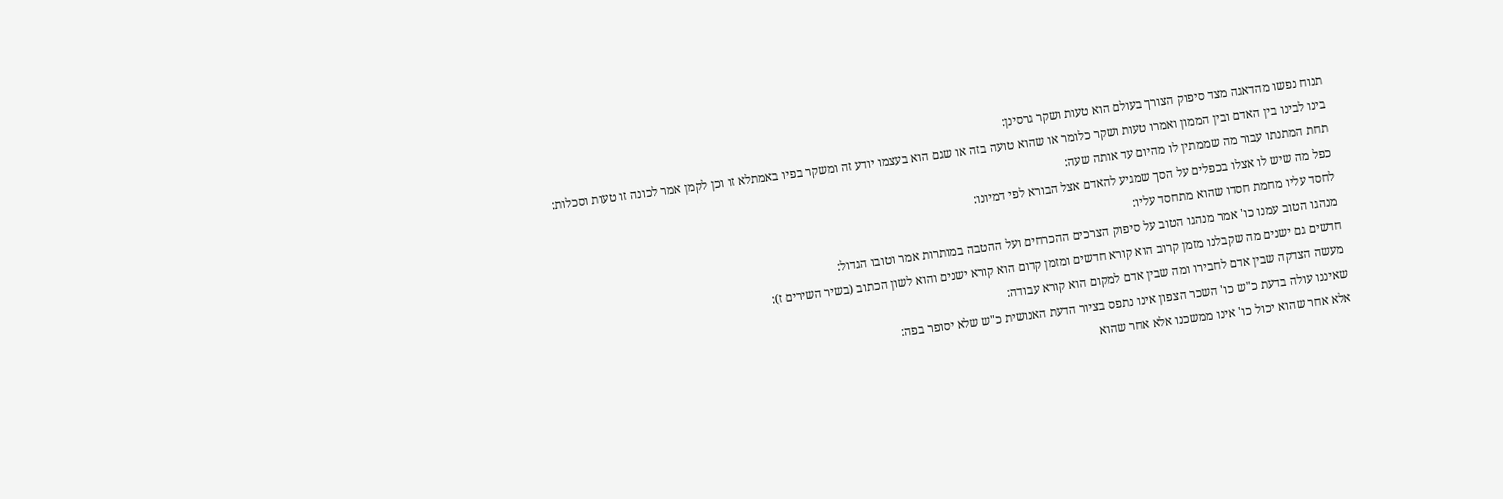תנוח נפשו מהדאגה מצד סיפוק הצורך בעולם הוא טעות ושקר גרסינן:
בינו לבינו בין האדם ובין הממון ואמרו טעות ושקר כלומר או שהוא טועה בזה או שגם הוא בעצמו יודע זה ומשקר בפיו באמתלא זו וכן לקמן אמר לכונה זו טעות וסכלות:
תחת המתנתו עבור מה שממתין לו מהיום עד אותה שעה:
כפל מה שיש לו אצלו בכפלים על הסך שמגיע להאדם אצל הבורא לפי דמיונו:
לחסד עליו מחמת חסדו שהוא מתחסד עליו:
מנהגו הטוב עמנו כו' אמר מנהגו הטוב על סיפוק הצרכים ההכרחים ועל ההטבה במותרות אמר וטובו הגדול:
חדשים גם ישנים מה שקבלנו מזמן קרוב הוא קורא חדשים ומזמן קדום הוא קורא ישנים והוא לשון הכתוב (בשיר השירים ז):
מעשה הצדקה שבין אדם לחבירו ומה שבין אדם למקום הוא קורא עבודה:
שאיננו עולה בדעת כ"ש כו' השכר הצפון אינו נתפס בציור הדעת האנושית כ"ש שלא יסופר בפה:
אלא אחר שהוא יכול כו' אינו ממשכנו אלא אחר שהוא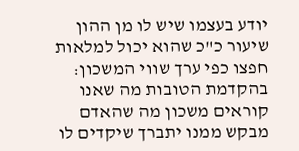יודע בעצמו שיש לו מן ההון שיעור כ"כ שהוא יכול למלאות חפצו כפי ערך שווי המשכון:
בהקדמת הטובות מה שאנו קוראים משכון מה שהאדם מבקש ממנו יתברך שיקדים לו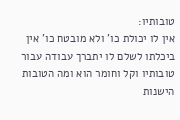טובותיו:
אין לו יכולת כו' ולא מובטח כו' אין ביכלתו לשלם לו יתברך עבודה עבור טובותיו וקל וחומר הוא ומה הטובות הישנות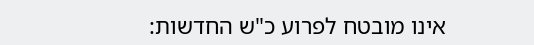אינו מובטח לפרוע כ"ש החדשות: